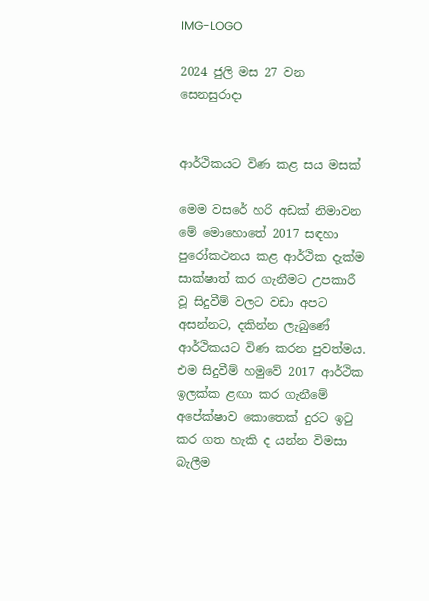IMG-LOGO

2024 ජුලි මස 27 වන සෙනසුරාදා


ආර්ථිකයට විණ කළ සය මසක්

මෙම වසරේ හරි අඩක් නිමාවන මේ මොහොතේ 2017 සඳහා පුරෝකථනය කළ ආර්ථික දැක්ම සාක්ෂාත් කර ගැනීමට උපකාරී වූ සිදුවීම් වලට වඩා අපට අසන්නට, දකින්න ලැබුණේ ආර්ථිකයට විණ කරන පුවත්මය. එම සිදුවීම් හමුවේ 2017 ආර්ථික ඉලක්ක ළඟා කර ගැනීමේ අපේක්ෂාව කොතෙක් දුරට ඉටු කර ගත හැකි ද යන්න විමසා බැලීම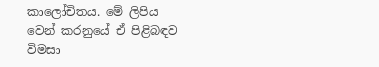කාලෝචිතය. මේ ලිපිය වෙන් කරනුයේ ඒ පිළිබඳව විමසා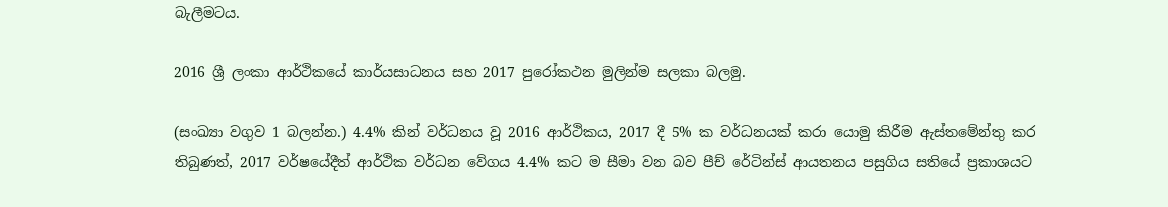බැලීමටය.

2016 ශ්‍රී ලංකා ආර්ථිකයේ කාර්යසාධනය සහ 2017 පුරෝකථන මුලින්ම සලකා බලමු.

(සංඛ්‍යා වගුව 1 බලන්න.) 4.4% කින් වර්ධනය වූ 2016 ආර්ථිකය, 2017 දී 5% ක වර්ධනයක් කරා යොමු කිරීම ඇස්තමේන්තු කර තිබුණත්, 2017 වර්ෂයේදීත් ආර්ථික වර්ධන වේගය 4.4% කට ම සීමා වන බව පීච් රේටින්ස් ආයතනය පසුගිය සතියේ ප්‍රකාශයට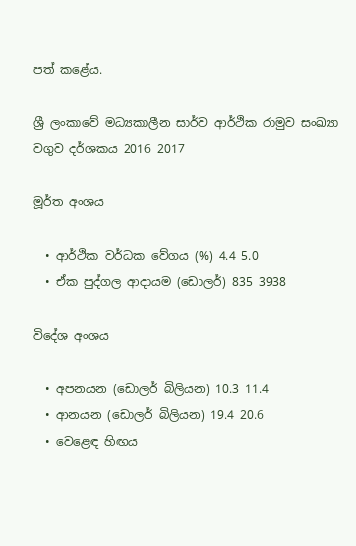පත් කළේය.

ශ්‍රී ලංකාවේ මධ්‍යකාලීන සාර්ව ආර්ථික රාමුව සංඛ්‍යා වගුව දර්ශකය 2016 2017

මූර්ත අංශය

  • ආර්ථික වර්ධක වේගය (%) 4.4 5.0
  • ඒක පුද්ගල ආදායම (ඩොලර්) 835 3938

විදේශ අංශය

  • අපනයන (ඩොලර් බිලියන) 10.3 11.4
  • ආනයන (ඩොලර් බිලියන) 19.4 20.6
  • වෙළෙඳ හිඟය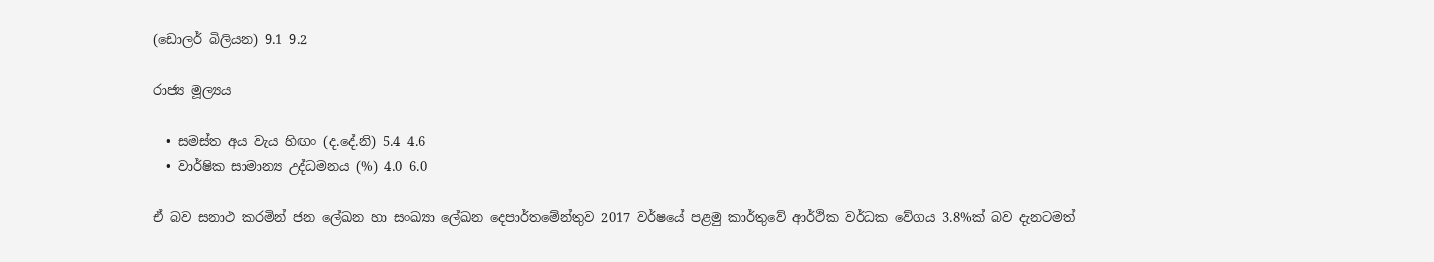(ඩොලර් බිලියන) 9.1 9.2

රාජ්‍ය මූල්‍යය

  • සමස්ත අය වැය හිඟං (ද.දේ.නි) 5.4 4.6
  • වාර්ෂික සාමාන්‍ය උද්ධමනය (%) 4.0 6.0

ඒ බව සනාථ කරමින් ජන ලේඛන හා සංඛ්‍යා ලේඛන දෙපාර්තමේන්තුව 2017 වර්ෂයේ පළමු කාර්තුවේ ආර්ථික වර්ධක වේගය 3.8%ක් බව දැනටමත්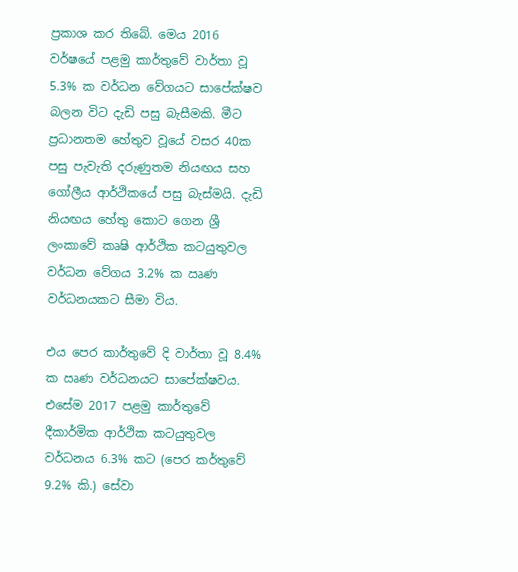ප්‍රකාශ කර තිබේ. මෙය 2016 වර්ෂයේ පළමු කාර්තුවේ වාර්තා වූ 5.3% ක වර්ධන වේගයට සාපේක්ෂව බලන විට දැඩි පසු බැසීමකි. මීට ප්‍රධානතම හේතුව වූයේ වසර 40ක පසු පැවැති දරුණුතම නියඟය සහ ගෝලීය ආර්ථිකයේ පසු බැස්මයි. දැඩි නියඟය හේතු කොට ගෙන ශ්‍රී ලංකාවේ කෘෂි ආර්ථික කටයුතුවල වර්ධන වේගය 3.2% ක ඍණ වර්ධනයකට සීමා විය.

එය පෙර කාර්තුවේ දි වාර්තා වූ 8.4% ක ඍණ වර්ධනයට සාපේක්ෂවය. එසේම 2017 පළමු කාර්තුවේ දීකාර්මික ආර්ථික කටයුතුවල වර්ධනය 6.3% කට (පෙර කර්තුවේ 9.2% කි.) සේවා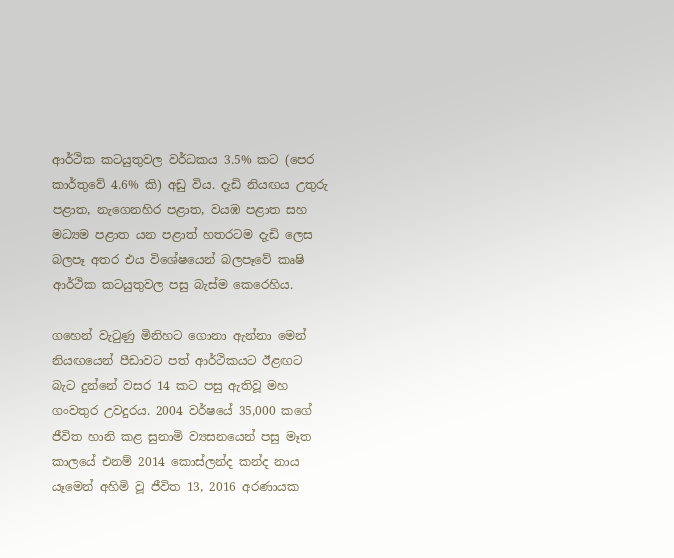ආර්ථික කටයුතුවල වර්ධකය 3.5% කට (පෙර කාර්තුවේ 4.6% කි) අඩු විය. දැඩි නියඟය උතුරු පළාත, නැගෙනහිර පළාත, වයඹ පළාත සහ මධ්‍යම පළාත යන පළාත් හතරටම දැඩි ලෙස බලපෑ අතර එය විශේෂයෙන් බලපෑවේ කෘෂි ආර්ථික කටයුතුවල පසු බැස්ම කෙරෙහිය.

ගහෙන් වැටුණු මිනිහට ගොනා ඇන්නා මෙන් නියඟයෙන් පීඩාවට පත් ආර්ථිකයට ඊළඟට බැට දුන්නේ වසර 14 කට පසු ඇතිවූ මහ ගංවතුර උවදුරය. 2004 වර්ෂයේ 35,000 කගේ ජීවිත හානි කළ සුනාමි ව්‍යසනයෙන් පසු මෑත කාලයේ එනම් 2014 කොස්ලන්ද කන්ද නාය යෑමෙන් අහිමි වූ ජීවිත 13, 2016 අරණායක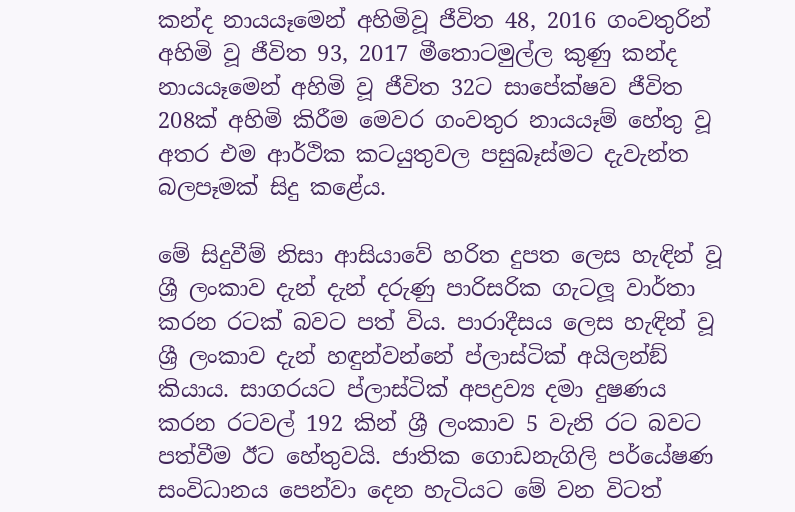කන්ද නායයෑමෙන් අහිමිවූ ජීවිත 48, 2016 ගංවතුරින් අහිමි වූ ජීවිත 93, 2017 මීතොටමුල්ල කුණු කන්ද නායයෑමෙන් අහිමි වූ ජීවිත 32ට සාපේක්ෂව ජීවිත 208ක් අහිමි කිරීම මෙවර ගංවතුර නායයෑම් හේතු වූ අතර එම ආර්ථික කටයුතුවල පසුබෑස්මට දැවැන්ත බලපෑමක් සිදු කළේය.

මේ සිදුවීම් නිසා ආසියාවේ හරිත දුපත ලෙස හැඳින් වූ ශ්‍රී ලංකාව දැන් දැන් දරුණු පාරිසරික ගැටලූ වාර්තා කරන රටක් බවට පත් විය. පාරාදීසය ලෙස හැඳින් වූ ශ්‍රී ලංකාව දැන් හඳුන්වන්නේ ප්ලාස්ටික් අයිලන්ඞ් කියාය. සාගරයට ප්ලාස්ටික් අපද්‍රව්‍ය දමා දුෂණය කරන රටවල් 192 කින් ශ්‍රී ලංකාව 5 වැනි රට බවට පත්වීම ඊට හේතුවයි. ජාතික ගොඩනැගිලි පර්යේෂණ සංවිධානය පෙන්වා දෙන හැටියට මේ වන විටත්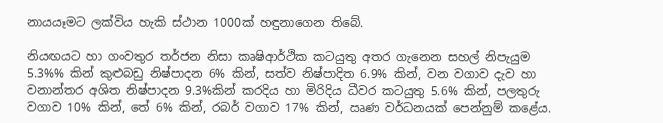නායයෑමට ලක්විය හැකි ස්ථාන 1000ක් හඳුනාගෙන තිබේ.

නියඟයට හා ගංවතුර තර්ජන නිසා කෘෂිආර්ථික කටයුතු අතර ගැනෙන සහල් නිපැයුම 5.3%% කින් කුළුබඩු නිෂ්පාදන 6% කින්, සත්ව නිෂ්පාදිත 6.9% කින්, වන වගාව දැව හා වනාන්තර අශිත නිෂ්පාදන 9.3%කින් කරදිය හා මිරිදිය ධීවර කටයුතු 5.6% කින්, පලතුරු වගාව 10% කින්, තේ 6% කින්, රබර් වගාව 17% කින්, ඍණ වර්ධනයක් පෙන්නුම් කළේය.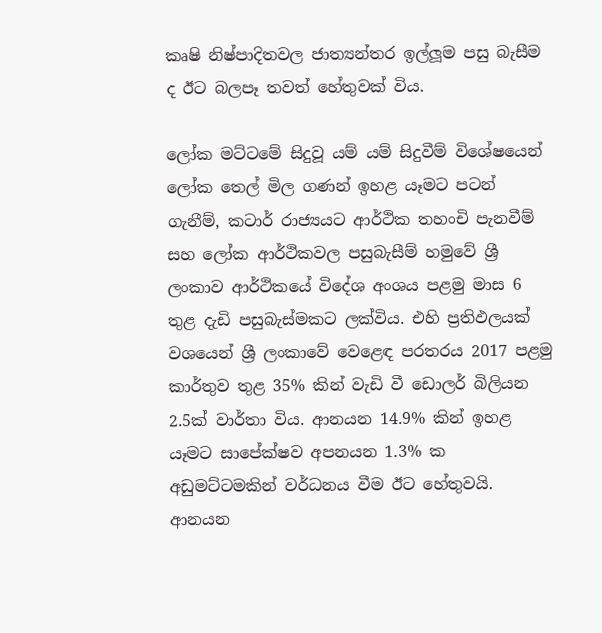කෘෂි නිෂ්පාදිතවල ජාත්‍යන්තර ඉල්ලූම පසු බැසීම ද ඊට බලපෑ තවත් හේතුවක් විය.

ලෝක මට්ටමේ සිදුවූ යම් යම් සිදුවීම් විශේෂයෙන් ලෝක තෙල් මිල ගණන් ඉහළ යෑමට පටන් ගැනීම්, කටාර් රාජ්‍යයට ආර්ථික තහංචි පැනවීම් සහ ලෝක ආර්ථිකවල පසුබැසීම් හමුවේ ශ්‍රී ලංකාව ආර්ථිකයේ විදේශ අංශය පළමු මාස 6 තුළ දැඩි පසුබැස්මකට ලක්විය. එහි ප්‍රතිඵලයක් වශයෙන් ශ්‍රී ලංකාවේ වෙළෙඳ පරතරය 2017 පළමු කාර්තුව තුළ 35% කින් වැඩි වී ඩොලර් බිලියන 2.5ක් වාර්තා විය. ආනයන 14.9% කින් ඉහළ යෑමට සාපේක්ෂව අපනයන 1.3% ක අඩුමට්ටමකින් වර්ධනය වීම ඊට හේතුවයි. ආනයන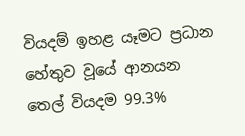වියදම් ඉහළ යෑමට ප්‍රධාන හේතුව වූයේ ආනයන තෙල් වියදම 99.3%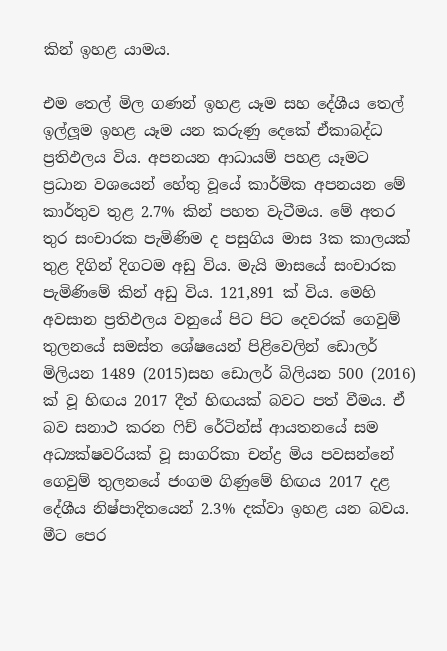කින් ඉහළ යාමය.

එම තෙල් මිල ගණන් ඉහළ යෑම සහ දේශීය තෙල් ඉල්ලූම ඉහළ යෑම යන කරුණු දෙකේ ඒකාබද්ධ ප්‍රතිඵලය විය. අපනයන ආධායම් පහළ යෑමට ප්‍රධාන වශයෙන් හේතු වූයේ කාර්මික අපනයන මේ කාර්තුව තුළ 2.7% කින් පහත වැටීමය. මේ අතර තුර සංචාරක පැමිණිම ද පසුගිය මාස 3ක කාලයක් තුළ දිගින් දිගටම අඩු විය. මැයි මාසයේ සංචාරක පැමිණිමේ කින් අඩු විය. 121,891 ක් විය. මෙහි අවසාන ප්‍රතිඵලය වනුයේ පිට පිට දෙවරක් ගෙවුම් තුලනයේ සමස්ත ශේෂයෙන් පිළිවෙලින් ඩොලර් මිලියන 1489 (2015)සහ ඩොලර් බිලියන 500 (2016) ක් වූ හිඟය 2017 දීත් හිඟයක් බවට පත් වීමය. ඒ බව සනාථ කරන ෆිච් රේටින්ස් ආයතනයේ සම අධ්‍යක්ෂවරියක් වූ සාගරිකා චන්ද්‍ර මිය පවසන්නේ ගෙවුම් තුලනයේ ජංගම ගිණුමේ හිඟය 2017 දළ දේශීය නිෂ්පාදිතයෙන් 2.3% දක්වා ඉහළ යන බවය. මීට පෙර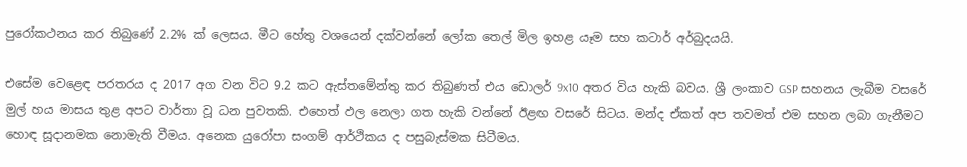පුරෝකථනය කර තිබුණේ 2.2% ක් ලෙසය. මීට හේතු වශයෙන් දක්වන්නේ ලෝක තෙල් මිල ඉහළ යෑම සහ කටාර් අර්බුදයයි.

එසේම වෙළෙඳ පරතරය ද 2017 අග වන විට 9.2 කට ඇස්තමේන්තු කර තිබුණත් එය ඩොලර් 9x10 අතර විය හැකි බවය. ශ්‍රී ලංකාව GSP සහනය ලැබීම වසරේ මුල් හය මාසය තුළ අපට වාර්තා වූ ධන පුවතකි. එහෙත් ඵල නෙලා ගත හැකි වන්නේ ඊළඟ වසරේ සිටය. මන්ද ඒකත් අප තවමත් එම සහන ලබා ගැනීමට හොඳ සූදානමක නොමැති වීමය. අනෙක යුරෝපා සංගම් ආර්ථිකය ද පසුබැස්මක සිටීමය.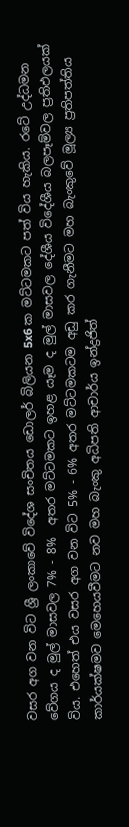වසර අග වන විට ශ්‍රී ලංකාවේ විදේශ සංචිතය ඩොලර් බිලියන 5x6 ක මට්ටමකට පත් විය හැකිය. රටේ උද්ධමන වේගය ද මුල් මාසවල 7% - 8%  අතර මට්ටමකට ඉහළ යෑම ද මුල් මාසවල දේශීය විදේශීය බලපෑම්වල ප්‍රතිඵලයක් විය. එහෙත් එය වසර අග වන විට 5% - 6% අතර මට්ටමකටම අඩු කර ගැනීමට මහ බැංකුවේ මූල්‍ය ප්‍රතිපත්තිය කාර්යක්ෂමව මෙහෙයවීමට නව මහ බැංකු අධිපති ආචාර්ය ඉන්ද්‍රජිත්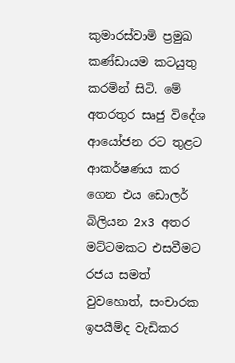කුමාරස්වාමි ප්‍රමුඛ කණ්ඩායම කටයුතු කරමින් සිටි. මේ අතරතුර සෘජු විදේශ ආයෝජන රට තුළට ආකර්ෂණය කර ගෙන එය ඩොලර් බිලියන 2x3 අතර මට්ටමකට එසවීමට රජය සමත් වුවහොත්, සංචාරක ඉපයීම්ද වැඩිකර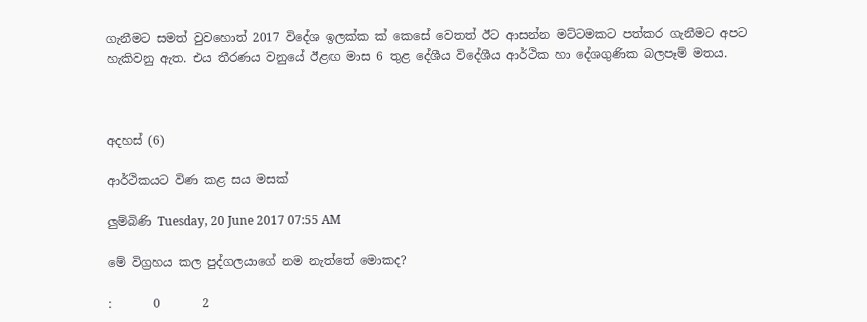ගැනීමට සමත් වුවහොත් 2017 විදේශ ඉලක්ක ක් කෙසේ වෙතත් ඊට ආසන්න මට්ටමකට පත්කර ගැනීමට අපට හැකිවනු ඇත. එය තීරණය වනුයේ ඊළඟ මාස 6 තුළ දේශීය විදේශීය ආර්ථික හා දේශගුණික බලපෑම් මතය.



අදහස් (6)

ආර්ථිකයට විණ කළ සය මසක්

ලුම්බිණි Tuesday, 20 June 2017 07:55 AM

මේ විග්‍රහය කල පුද්ගලයාගේ නම නැත්තේ මොකද?

:       0       2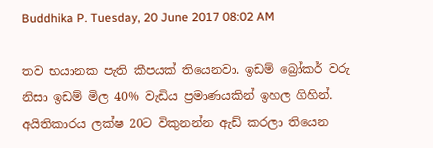Buddhika P. Tuesday, 20 June 2017 08:02 AM

තව භයානක පැති කීපයක් තියෙනවා. ඉඩම් බ්‍රෝකර් වරු නිසා ඉඩම් මිල 40% වැඩිය ප්‍රමාණයකින් ඉහල ගිහින්. අයිතිකාරය ලක්ෂ 20ට විකුනන්න ඇඩ් කරලා තියෙන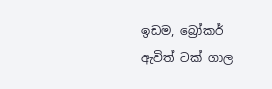ඉඩම, බ්‍රෝකර් ඇවිත් ටක් ගාල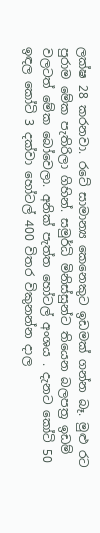ලක්ෂ 28 කරනවා. රටේ සාමාන්‍ය කෙනෙකුට ඉඩමක් ගන්න බෑ. මුළු රට පුරාම මේක පැතිරිලා ගිහින්. සමුර්ධි මිනිස්සුන්ට තියෙන බලපත්‍ර ඉඩම් වලටත් මේක බෝවෙලා. අනික් පැත්ත හෝටල් අංශය . දැනට කෝටි 50 ඉඳල කෝටි 3 දක්වා හෝටල් 400 විතර විකුනන්න දාල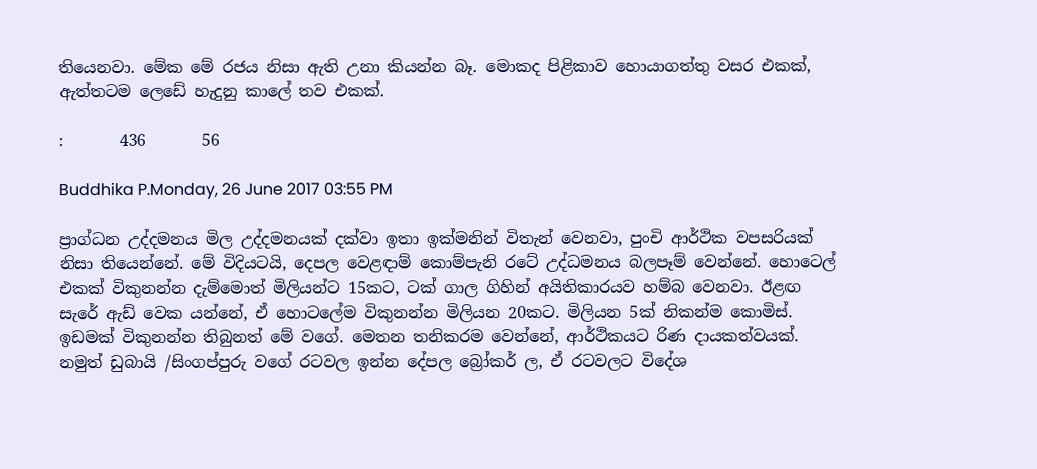තියෙනවා. මේක මේ රජය නිසා ඇති උනා කියන්න බෑ. මොකද පිළිකාව හොයාගත්තු වසර එකක්, ඇත්තටම ලෙඩේ හැදුනු කාලේ තව එකක්.

:       436       56

Buddhika P.Monday, 26 June 2017 03:55 PM

ප්‍රාග්ධන උද්දමනය මිල උද්දමනයක් දක්වා ඉතා ඉක්මනින් විතැන් වෙනවා, පුංචි ආර්ථික වපසරියක් නිසා තියෙන්නේ. මේ විදියටයි, දෙපල වෙළඳාම් කොම්පැනි රටේ උද්ධමනය බලපෑම් වෙන්නේ. හොටෙල් එකක් විකුනන්න දැම්මොත් මිලියන්ට 15කට, ටක් ගාල ගිහින් අයිතිකාරයව හම්බ වෙනවා. ඊළඟ සැරේ ඇඩ් වෙක යන්නේ, ඒ හොටලේම විකුනන්න මිලියන 20කට. මිලියන 5ක් නිකන්ම කොමිස්. ඉඩමක් විකුනන්න තිබුනත් මේ වගේ. මෙතන තනිකරම වෙන්නේ, ආර්ථිකයට රිණ දායකත්වයක්. නමුත් ඩුබායි /සිංගප්පුරු වගේ රටවල ඉන්න දේපල බ්‍රෝකර් ල, ඒ රටවලට විදේශ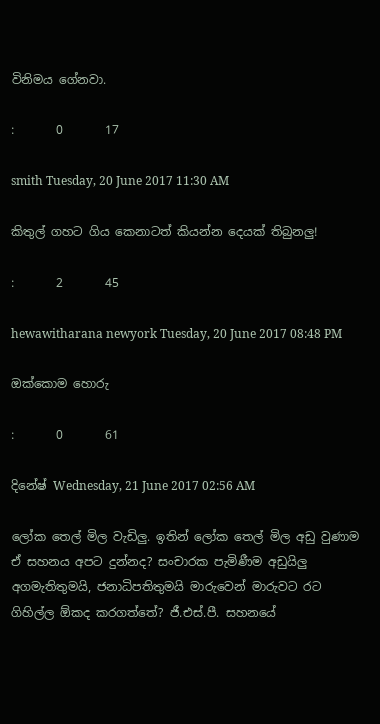විනිමය ගේනවා.

:       0       17

smith Tuesday, 20 June 2017 11:30 AM

කිතුල් ගහට ගිය කෙනාටත් කියන්න දෙයක් තිබුනලු!

:       2       45

hewawitharana newyork Tuesday, 20 June 2017 08:48 PM

ඔක්කොම හොරු

:       0       61

දිනේෂ් Wednesday, 21 June 2017 02:56 AM

ලෝක තෙල් මිල වැඩිලු. ඉතින් ලෝක තෙල් මිල අඩු වුණාම ඒ සහනය අපට දුන්නද? සංචාරක පැමිණීම අඩුයිලු අගමැතිතුමයි, ජනාධිපතිතුමයි මාරුවෙන් මාරුවට රට ගිහිල්ල ඕකද කරගත්තේ? ජී.එස්.පී. සහනයේ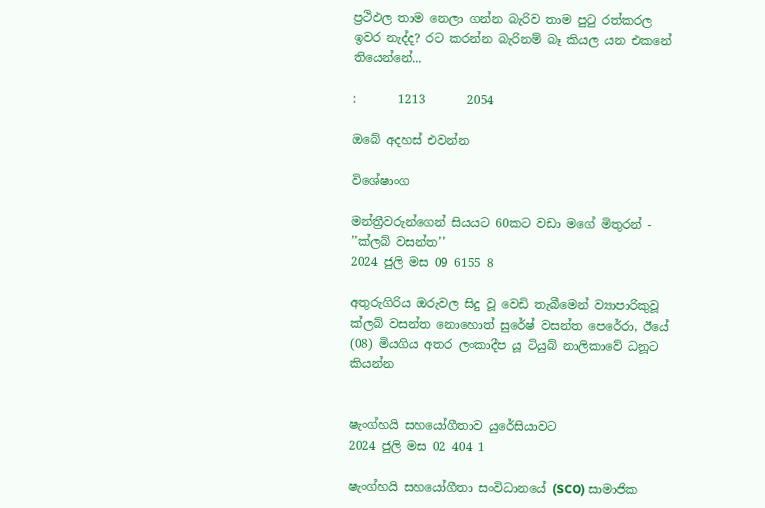ප්‍රථිඵල තාම නෙලා ගන්න බැරිව තාම පුටු රත්කරල ඉවර නැද්ද? රට කරන්න බැරිනම් බෑ කියල යන එකනේ තියෙන්නේ...

:       1213       2054

ඔබේ අදහස් එවන්න

විශේෂාංග

මන්ත්‍රීවරුන්ගෙන් සියයට 60කට වඩා මගේ මිතුරන් - ’’ක්ලබ් වසන්ත’’
2024 ජුලි මස 09 6155 8

අතුරුගිරිය ඔරුවල සිදු වූ වෙඩි තැබීමෙන් ව්‍යාපාරිකුවූ ක්ලබ් වසන්ත නොහොත් සුරේෂ් වසන්ත පෙරේරා, ඊයේ (08) මියගිය අතර ලංකාදීප යූ ටියුබ් නාලිකාවේ ධනූට කියන්න


ෂැංග්හයි සහයෝගීතාව යුරේසියාවට
2024 ජුලි මස 02 404 1

ෂැංග්හයි සහයෝගීතා සංවිධානයේ (SCO) සාමාජික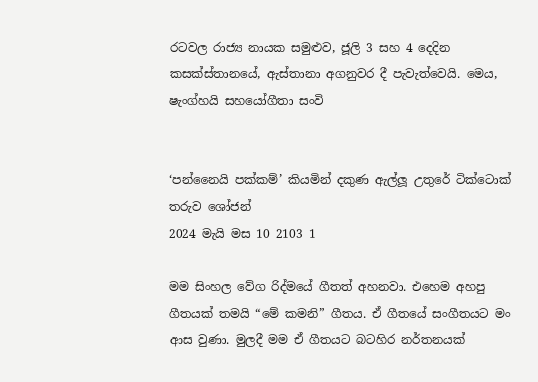රටවල රාජ්‍ය නායක සමුළුව, ජූලි 3 සහ 4 දෙදින කසක්ස්තානයේ, ඇස්තානා අගනුවර දී පැවැත්වෙයි. මෙය, ෂැංග්හයි සහයෝගීතා සංවි


‘පන්නෛයි පක්කම්’ කියමින් දකුණ ඇල්ලූ උතුරේ ටික්ටොක් තරුව ශෝජන්
2024 මැයි මස 10 2103 1

මම සිංහල වේග රිද්මයේ ගීතත් අහනවා. එහෙම අහපු ගීතයක් තමයි “මේ කමනි” ගීතය. ඒ ගීතයේ සංගීතයට මං ආස වුණා. මුලදී මම ඒ ගීතයට බටහිර නර්තනයක්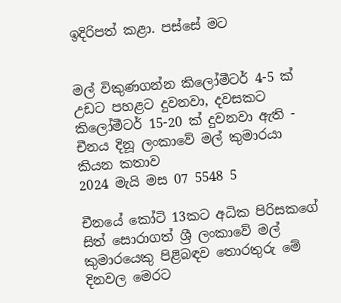ඉදිරිපත් කළා. පස්සේ මට


මල් විකුණගන්න කිලෝමීටර් 4-5 ක් උඩට පහළට දුවනවා, දවසකට කිලෝමීටර් 15-20 ක් දුවනවා ඇති - චීනය දිනූ ලංකාවේ මල් කුමාරයා කියන කතාව
2024 මැයි මස 07 5548 5

චීනයේ කෝටි 13කට අධික පිරිසකගේ සිත් සොරාගත් ශ්‍රී ලංකාවේ මල් කුමාරයෙකු පිළිබඳව තොරතුරු මේ දිනවල මෙරට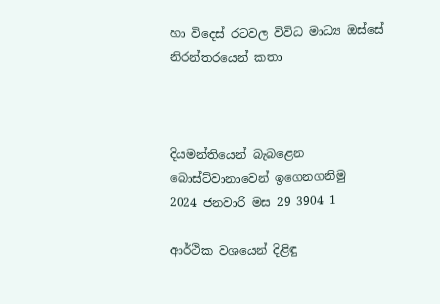හා විදෙස් රටවල විවිධ මාධ්‍ය ඔස්සේ නිරන්තරයෙන් කතා



දියමන්තියෙන් බැබළෙන බොස්ට්වානාවෙන් ඉගෙනගනිමු
2024 ජනවාරි මස 29 3904 1

ආර්ථික වශයෙන් දිළිඳු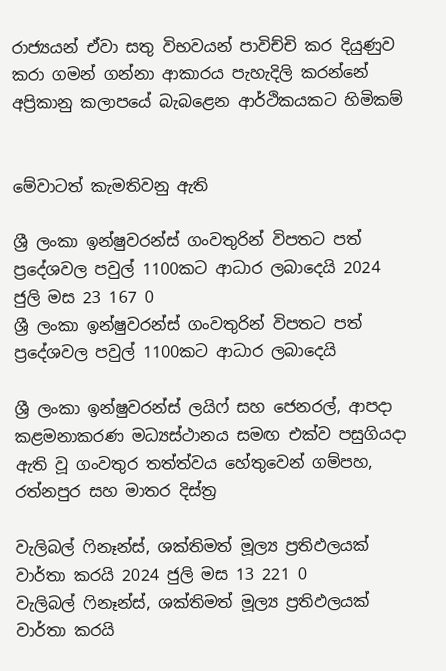රාජ්‍යයන් ඒවා සතු විභවයන් පාවිච්චි කර දියුණුව කරා ගමන් ගන්නා ආකාරය පැහැදිලි කරන්නේ අප්‍රිකානු කලාපයේ බැබළෙන ආර්ථිකයකට හිමිකම්


මේවාටත් කැමතිවනු ඇති

ශ්‍රී ලංකා ඉන්ෂුවරන්ස් ගංවතුරින් විපතට පත් ප්‍රදේශවල පවුල් 1100කට ආධාර ලබාදෙයි 2024 ජුලි මස 23 167 0
ශ්‍රී ලංකා ඉන්ෂුවරන්ස් ගංවතුරින් විපතට පත් ප්‍රදේශවල පවුල් 1100කට ආධාර ලබාදෙයි

ශ්‍රී ලංකා ඉන්ෂුවරන්ස් ලයිෆ් සහ ජෙනරල්, ආපදා කළමනාකරණ මධ්‍යස්ථානය සමඟ එක්ව පසුගියදා ඇති වූ ගංවතුර තත්ත්වය හේතුවෙන් ගම්පහ, රත්නපුර සහ මාතර දිස්ත්‍ර

වැලිබල් ෆිනෑන්ස්, ශක්තිමත් මූල්‍ය ප්‍රතිඵලයක් වාර්තා කරයි 2024 ජුලි මස 13 221 0
වැලිබල් ෆිනෑන්ස්, ශක්තිමත් මූල්‍ය ප්‍රතිඵලයක් වාර්තා කරයි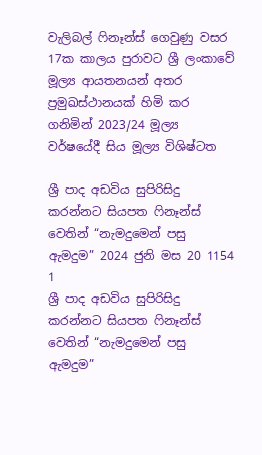වැලිබල් ෆිනෑන්ස් ගෙවුණු වසර 17ක කාලය පුරාවට ශ්‍රී ලංකාවේ මූල්‍ය ආයතනයන් අතර ප්‍රමුඛස්ථානයක් හිමි කර ගනිමින් 2023/24 මූල්‍ය වර්ෂයේදී සිය මූල්‍ය විශිෂ්ටත

ශ්‍රී පාද අඩවිය සුපිරිසිදු කරන්නට සියපත ෆිනෑන්ස් වෙතින් “නැමදුමෙන් පසු ඇමදුම” 2024 ජුනි මස 20 1154 1
ශ්‍රී පාද අඩවිය සුපිරිසිදු කරන්නට සියපත ෆිනෑන්ස් වෙතින් “නැමදුමෙන් පසු ඇමදුම”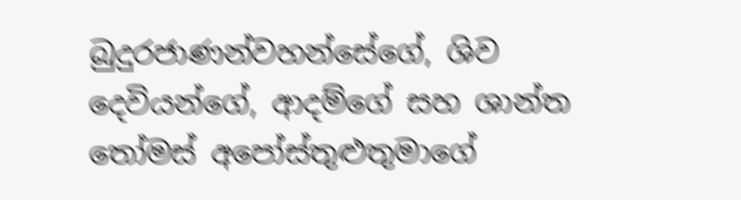බුදුරජාණන්වහන්සේගේ, ශිව දෙවියන්ගේ, ආදම්ගේ සහ ශාන්ත තෝමස් අපෝස්තුළුතුමාගේ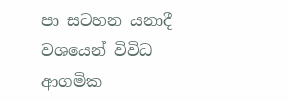පා සටහන යනාදී වශයෙන් විවිධ ආගමික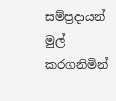සම්ප්‍රදායන් මුල් කරගනිමින්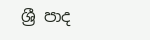ශ්‍රී පාද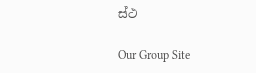ස්ථ

Our Group Site